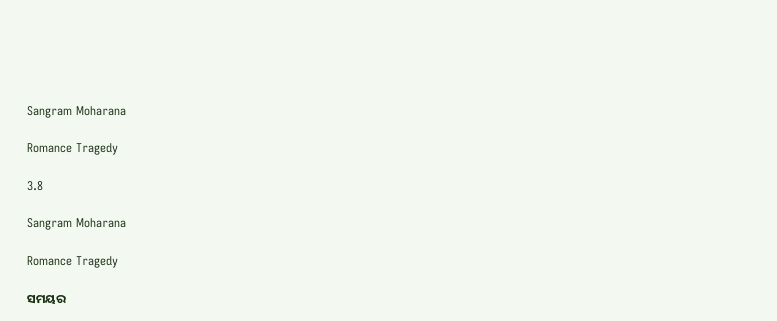Sangram Moharana

Romance Tragedy

3.8

Sangram Moharana

Romance Tragedy

ସମୟର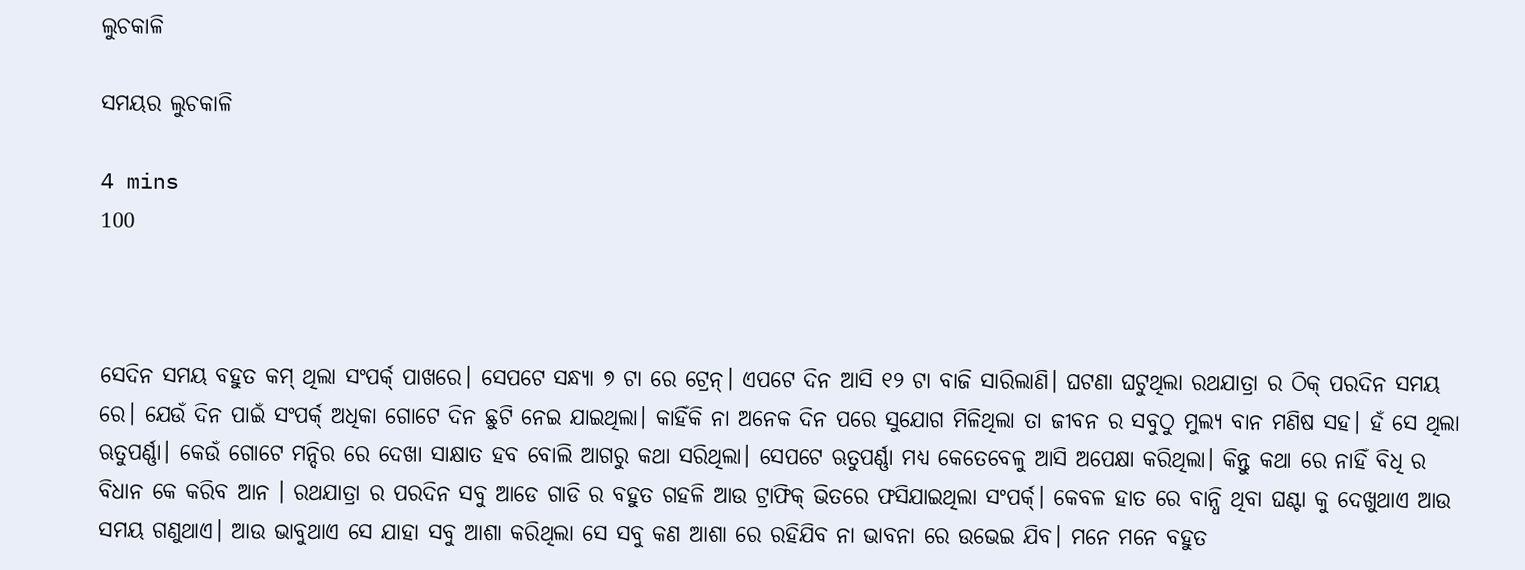ଲୁଚକାଳି

ସମୟର ଲୁଚକାଳି

4 mins
100



ସେଦିନ ସମୟ ବହୁତ କମ୍ ଥିଲା ସଂପର୍କ୍ ପାଖରେ। ସେପଟେ ସନ୍ଧ୍ଯା ୭ ଟା ରେ ଟ୍ରେନ୍। ଏପଟେ ଦିନ ଆସି ୧୨ ଟା ବାଜି ସାରିଲାଣି। ଘଟଣା ଘଟୁଥିଲା ରଥଯାତ୍ରା ର ଠିକ୍ ପରଦିନ ସମୟ ରେ। ଯେଉଁ ଦିନ ପାଇଁ ସଂପର୍କ୍ ଅଧିକା ଗୋଟେ ଦିନ ଛୁଟି ନେଇ ଯାଇଥିଲା। କାହିଁକି ନା ଅନେକ ଦିନ ପରେ ସୁଯୋଗ ମିଳିଥିଲା ତା ଜୀବନ ର ସବୁଠୁ ମୁଲ୍ଯ ବାନ ମଣିଷ ସହ। ହଁ ସେ ଥିଲା ଋତୁପର୍ଣ୍ଣା। କେଉଁ ଗୋଟେ ମନ୍ଦିର ରେ ଦେଖା ସାକ୍ଷାତ ହବ ବୋଲି ଆଗରୁ କଥା ସରିଥିଲା। ସେପଟେ ଋତୁପର୍ଣ୍ଣା ମଧ୍ଯ କେତେବେଳୁ ଆସି ଅପେକ୍ଷା କରିଥିଲା। କିନ୍ତୁ କଥା ରେ ନାହିଁ ବିଧି ର ବିଧାନ କେ କରିବ ଆନ । ରଥଯାତ୍ରା ର ପରଦିନ ସବୁ ଆଡେ ଗାଡି ର ବହୁତ ଗହଳି ଆଉ ଟ୍ରାଫିକ୍ ଭିତରେ ଫସିଯାଇଥିଲା ସଂପର୍କ୍। କେବଳ ହାତ ରେ ବାନ୍ଧି ଥିବା ଘଣ୍ଟା କୁ ଦେଖୁଥାଏ ଆଉ ସମୟ ଗଣୁଥାଏ। ଆଉ ଭାବୁଥାଏ ସେ ଯାହା ସବୁ ଆଶା କରିଥିଲା ସେ ସବୁ କଣ ଆଶା ରେ ରହିଯିବ ନା ଭାବନା ରେ ଉଭେଇ ଯିବ। ମନେ ମନେ ବହୁତ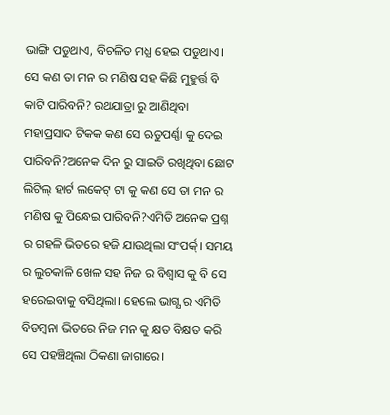ଭାଙ୍ଗି ପଡୁଥାଏ, ବିଚଳିତ ମଧ୍ଯ ହେଇ ପଡୁଥାଏ। ସେ କଣ ତା ମନ ର ମଣିଷ ସହ କିଛି ମୁହୁର୍ତ୍ତ ବି କାଟି ପାରିବନି? ରଥଯାତ୍ରା ରୁ ଆଣିଥିବା ମହାପ୍ରସାଦ ଟିକକ କଣ ସେ ଋତୁପର୍ଣ୍ଣା କୁ ଦେଇ ପାରିବନି?ଅନେକ ଦିନ ରୁ ସାଇତି ରଖିଥିବା ଛୋଟ ଲିଟିଲ୍ ହାର୍ଟ ଲକେଟ୍ ଟା କୁ କଣ ସେ ତା ମନ ର ମଣିଷ କୁ ପିନ୍ଧେଇ ପାରିବନି?ଏମିତି ଅନେକ ପ୍ରଶ୍ନ ର ଗହଳି ଭିତରେ ହଜି ଯାଉଥିଲା ସଂପର୍କ୍। ସମୟ ର ଲୁଚକାଳି ଖେଳ ସହ ନିଜ ର ବିଶ୍ୱାସ କୁ ବି ସେ ହରେଇବାକୁ ବସିଥିଲା। ହେଲେ ଭାଗ୍ଯ ର ଏମିତି ବିଡମ୍ବନା ଭିତରେ ନିଜ ମନ କୁ କ୍ଷତ ବିକ୍ଷତ କରି ସେ ପହଞ୍ଚିଥିଲା ଠିକଣା ଜାଗାରେ।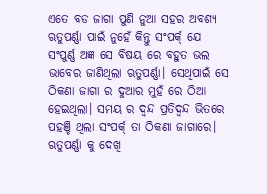ଏତେ ବଡ ଜାଗା ପୁଣି ନୁଆ ସହର ଅବଶ୍ଯ ଋତୁପର୍ଣ୍ଣା ପାଇଁ ନୁହେଁ କିନ୍ତୁ ସଂପର୍କ୍ ଯେ ସଂପୁର୍ଣ୍ଣ ଅଜ୍ଞ ସେ ବିଷୟ ରେ ବହୁତ ଭଲ ଭାବେର ଜାଣିଥିଲା ଋତୁପର୍ଣ୍ଣା। ସେଥିପାଇଁ ସେ ଠିକଣା ଜାଗା ର ଦୁଆର ମୁହଁ ରେ ଠିଆ ହେଇଥିଲା। ସମୟ ର ଦ୍ୱନ୍ଦ ପ୍ରତିଦ୍ୱନ୍ଦ ଭିତରେ ପହଞ୍ଚି ଥିଲା ସଂପର୍କ୍ ତା ଠିକଣା ଜାଗାରେ। ଋତୁପର୍ଣ୍ଣା କୁ ଦେଖି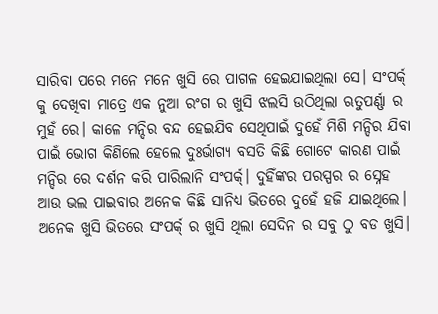ସାରିବା ପରେ ମନେ ମନେ ଖୁସି ରେ ପାଗଳ ହେଇଯାଇଥିଲା ସେ। ସଂପର୍କ୍ କୁ ଦେଖିବା ମାତ୍ରେ ଏକ ନୁଆ ରଂଗ ର ଖୁସି ଝଲସି ଉଠିଥିଲା ଋତୁପର୍ଣ୍ଣା ର ମୁହଁ ରେ। କାଳେ ମନ୍ଦିର ବନ୍ଦ ହେଇଯିବ ସେଥିପାଇଁ ଦୁହେଁ ମିଶି ମନ୍ଦିର ଯିବା ପାଇଁ ଭୋଗ କିଣିଲେ ହେଲେ ଦୁଃର୍ଭାଗ୍ୟ ବସତି କିଛି ଗୋଟେ କାରଣ ପାଇଁ ମନ୍ଦିର ରେ ଦର୍ଶନ କରି ପାରିଲାନି ସଂପର୍କ୍। ଦୁହିଁଙ୍କର ପରସ୍ପର ର ସ୍ନେହ ଆଉ ଭଲ ପାଇବାର ଅନେକ କିଛି ସାନିଧ୍ୟ ଭିତରେ ଦୁହେଁ ହଜି ଯାଇଥିଲେ। ଅନେକ ଖୁସି ଭିତରେ ସଂପର୍କ୍ ର ଖୁସି ଥିଲା ସେଦିନ ର ସବୁ ଠୁ ବଡ ଖୁସି।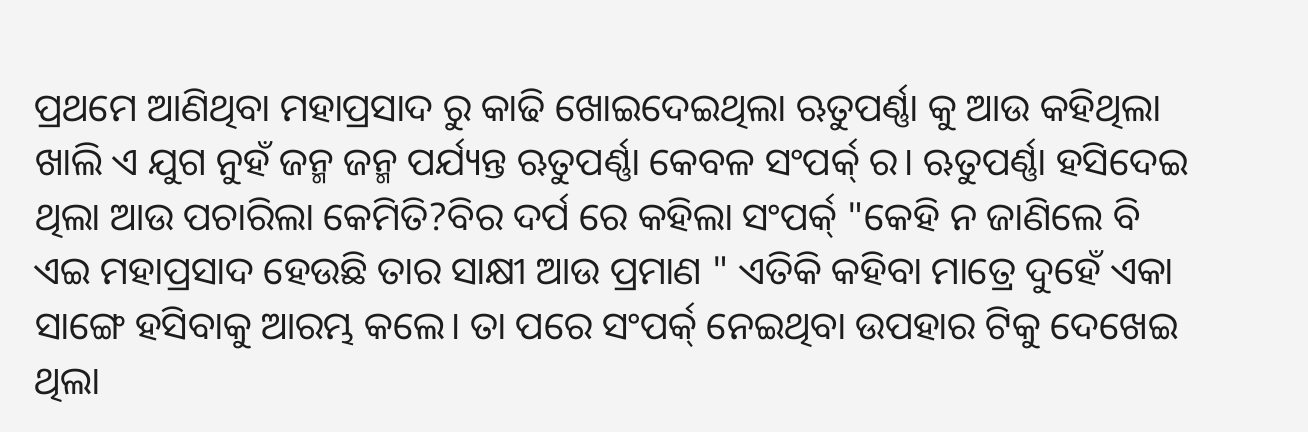ପ୍ରଥମେ ଆଣିଥିବା ମହାପ୍ରସାଦ ରୁ କାଢି ଖୋଇଦେଇଥିଲା ଋତୁପର୍ଣ୍ଣା କୁ ଆଉ କହିଥିଲା ଖାଲି ଏ ଯୁଗ ନୁହଁ ଜନ୍ମ ଜନ୍ମ ପର୍ଯ୍ୟନ୍ତ ଋତୁପର୍ଣ୍ଣା କେବଳ ସଂପର୍କ୍ ର। ଋତୁପର୍ଣ୍ଣା ହସିଦେଇ ଥିଲା ଆଉ ପଚାରିଲା କେମିତି?ବିର ଦର୍ପ ରେ କହିଲା ସଂପର୍କ୍ "କେହି ନ ଜାଣିଲେ ବି ଏଇ ମହାପ୍ରସାଦ ହେଉଛି ତାର ସାକ୍ଷୀ ଆଉ ପ୍ରମାଣ " ଏତିକି କହିବା ମାତ୍ରେ ଦୁହେଁ ଏକା ସାଙ୍ଗେ ହସିବାକୁ ଆରମ୍ଭ କଲେ। ତା ପରେ ସଂପର୍କ୍ ନେଇଥିବା ଉପହାର ଟିକୁ ଦେଖେଇ ଥିଲା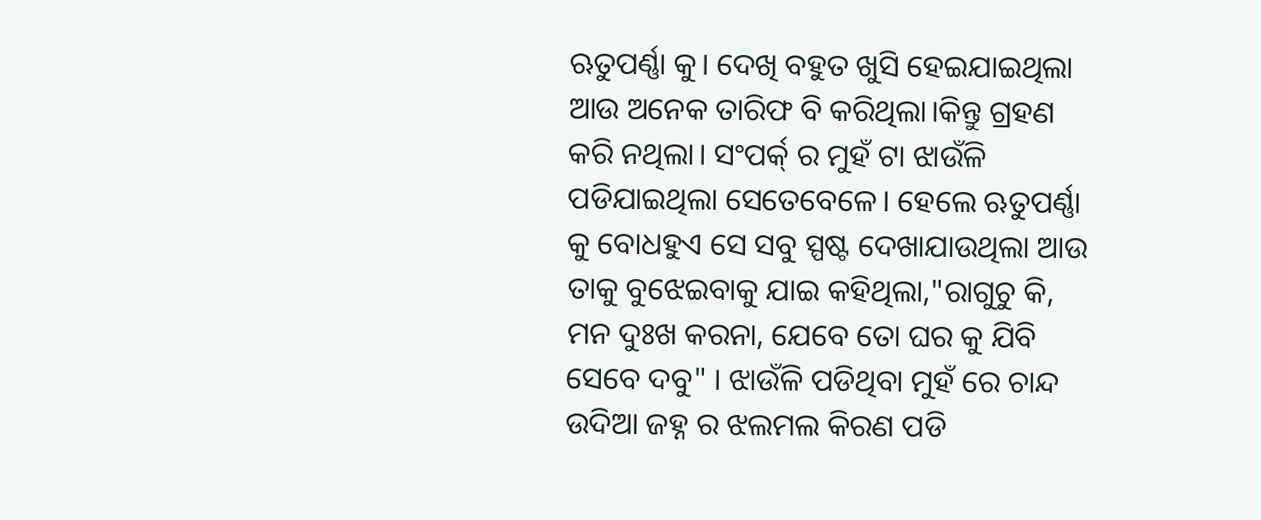ଋତୁପର୍ଣ୍ଣା କୁ। ଦେଖି ବହୁତ ଖୁସି ହେଇଯାଇଥିଲା ଆଉ ଅନେକ ତାରିଫ ବି କରିଥିଲା।କିନ୍ତୁ ଗ୍ରହଣ କରି ନଥିଲା। ସଂପର୍କ୍ ର ମୁହଁ ଟା ଝାଉଁଳି ପଡିଯାଇଥିଲା ସେତେବେଳେ। ହେଲେ ଋତୁପର୍ଣ୍ଣା କୁ ବୋଧହୁଏ ସେ ସବୁ ସ୍ପଷ୍ଟ ଦେଖାଯାଉଥିଲା ଆଉ ତାକୁ ବୁଝେଇବାକୁ ଯାଇ କହିଥିଲା,"ରାଗୁଚୁ କି, ମନ ଦୁଃଖ କରନା, ଯେବେ ତୋ ଘର କୁ ଯିବି ସେବେ ଦବୁ" । ଝାଉଁଳି ପଡିଥିବା ମୁହଁ ରେ ଚାନ୍ଦ ଉଦିଆ ଜହ୍ନ ର ଝଲମଲ କିରଣ ପଡି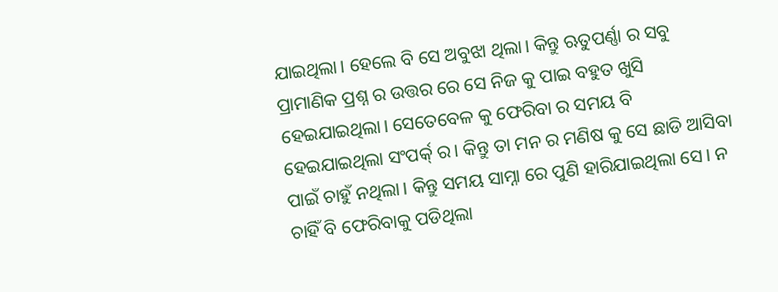ଯାଇଥିଲା। ହେଲେ ବି ସେ ଅବୁଝା ଥିଲା। କିନ୍ତୁ ଋତୁପର୍ଣ୍ଣା ର ସବୁ ପ୍ରାମାଣିକ ପ୍ରଶ୍ନ ର ଉତ୍ତର ରେ ସେ ନିଜ କୁ ପାଇ ବହୁତ ଖୁସି ହେଇଯାଇଥିଲା। ସେତେବେଳ କୁ ଫେରିବା ର ସମୟ ବି ହେଇଯାଇଥିଲା ସଂପର୍କ୍ ର। କିନ୍ତୁ ତା ମନ ର ମଣିଷ କୁ ସେ ଛାଡି ଆସିବା ପାଇଁ ଚାହୁଁ ନଥିଲା। କିନ୍ତୁ ସମୟ ସାମ୍ନା ରେ ପୁଣି ହାରିଯାଇଥିଲା ସେ। ନ ଚାହିଁ ବି ଫେରିବାକୁ ପଡିଥିଲା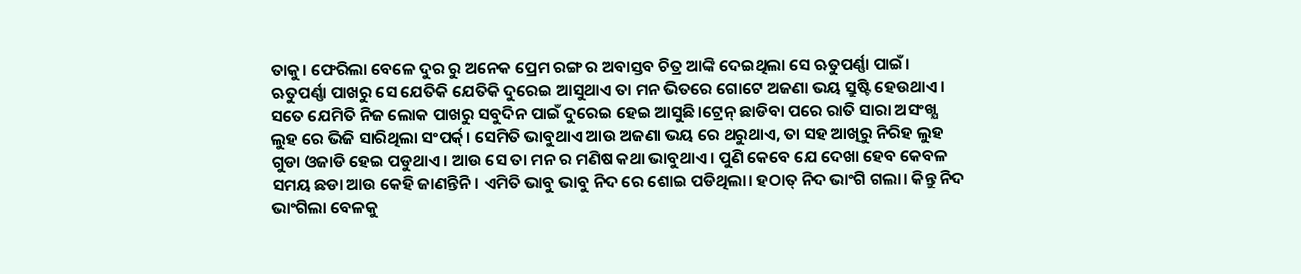ତାକୁ। ଫେରିଲା ବେଳେ ଦୁର ରୁ ଅନେକ ପ୍ରେମ ରଙ୍ଗ ର ଅବାସ୍ତବ ଚିତ୍ର ଆଙ୍କି ଦେଇଥିଲା ସେ ଋତୁପର୍ଣ୍ଣା ପାଇଁ। ଋତୁପର୍ଣ୍ଣା ପାଖରୁ ସେ ଯେତିକି ଯେତିକି ଦୁରେଇ ଆସୁଥାଏ ତା ମନ ଭିତରେ ଗୋଟେ ଅଜଣା ଭୟ ସ୍ରୁଷ୍ଟି ହେଉଥାଏ। ସତେ ଯେମିତି ନିଜ ଲୋକ ପାଖରୁ ସବୁଦିନ ପାଇଁ ଦୁରେଇ ହେଇ ଆସୁଛି।ଟ୍ରେନ୍ ଛାଡିବା ପରେ ରାତି ସାରା ଅସଂଖ୍ଯ ଲୁହ ରେ ଭିଜି ସାରିଥିଲା ସଂପର୍କ୍। ସେମିତି ଭାବୁଥାଏ ଆଉ ଅଜଣା ଭୟ ରେ ଥରୁଥାଏ, ତା ସହ ଆଖିରୁ ନିରିହ ଲୁହ ଗୁଡା ଓଜାଡି ହେଇ ପଡୁଥାଏ। ଆଉ ସେ ତା ମନ ର ମଣିଷ କଥା ଭାବୁଥାଏ। ପୁଣି କେବେ ଯେ ଦେଖା ହେବ କେବଳ ସମୟ ଛଡା ଆଉ କେହି ଜାଣନ୍ତିନି। ଏମିତି ଭାବୁ ଭାବୁ ନିଦ ରେ ଶୋଇ ପଡିଥିଲା। ହଠାତ୍ ନିଦ ଭାଂଗି ଗଲା। କିନ୍ତୁ ନିଦ ଭାଂଗିଲା ବେଳକୁ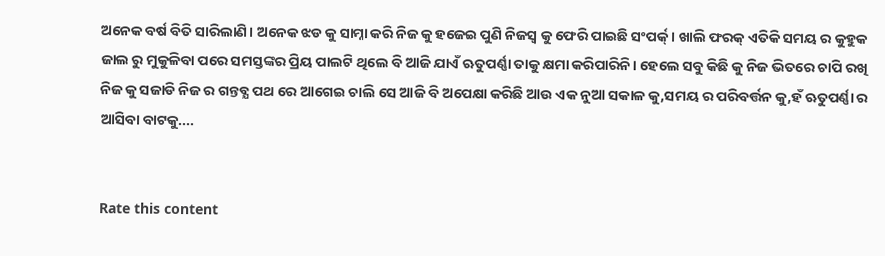ଅନେକ ବର୍ଷ ବିତି ସାରିଲାଣି। ଅନେକ ଝଡ କୁ ସାମ୍ନା କରି ନିଜ କୁ ହଜେଇ ପୁଣି ନିଜସ୍ୱ କୁ ଫେରି ପାଇଛି ସଂପର୍କ୍। ଖାଲି ଫରକ୍ ଏତିକି ସମୟ ର କୁହୁକ ଜାଲ ରୁ ମୁକୁଳିବା ପରେ ସମସ୍ତଙ୍କର ପ୍ରିୟ ପାଲଟି ଥିଲେ ବି ଆଜି ଯାଏଁ ଋତୁପର୍ଣ୍ଣା ତାକୁ କ୍ଷମା କରିପାରିନି। ହେଲେ ସବୁ କିଛି କୁ ନିଜ ଭିତରେ ଚାପି ରଖି ନିଜ କୁ ସଜାଡି ନିଜ ର ଗନ୍ତବ୍ଯ ପଥ ରେ ଆଗେଇ ଚାଲି ସେ ଆଜି ବି ଅପେକ୍ଷା କରିଛି ଆଉ ଏକ ନୁଆ ସକାଳ କୁ,ସମୟ ର ପରିବର୍ତ୍ତନ କୁ,ହଁ ଋତୁପର୍ଣ୍ଣା ର ଆସିବା ବାଟକୁ....


Rate this content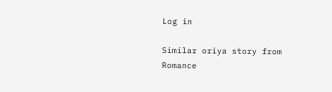Log in

Similar oriya story from Romance